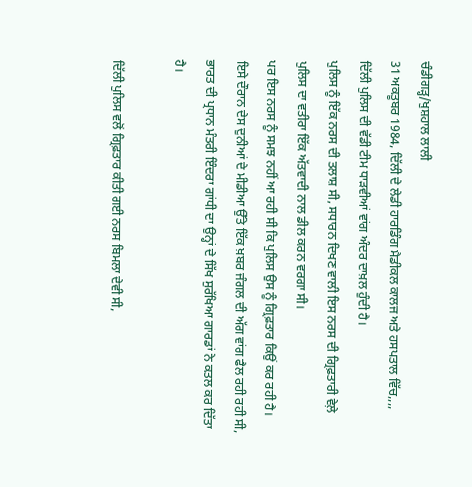ਚੰਡੀਗੜ੍ਹ/ਖੁਸ਼ਹਾਲ ਲਾਲੀ
31 ਅਕਤੂਬਰ 1984, ਦਿੱਲੀ ਦੇ ਲੇਡੀ ਹਾਰਡਿੰਗ ਮੈਡੀਕਲ ਕਾਲਜ ਅਤੇ ਹਸਪਤਾਲ ਵਿੱਚ,,,,
ਦਿੱਲੀ ਪੁਲਿਸ ਦੀ ਵੱਡੀ ਟੀਮ ਧਾੜਵੀਆਂ ਵਾਂਗ ਅੰਦਰ ਦਾਖ਼ਲ ਹੁੰਦੀ ਹੈ।
ਪੁਲਿਸ ਨੂੰ ਇੱਕ ਨਰਸ ਦੀ ਤਲਾਸ਼ ਸੀ, ਸਧਾਰਨ ਦਿਖਣ ਵਾਲੀ ਇਸ ਨਰਸ ਦੀ ਗ੍ਰਿਫ਼ਤਾਰੀ ਵੇਲ਼ੇ ਪੁਲਿਸ ਦਾ ਵਤੀਰਾ ਇੱਕ ਅੱਤਵਾਦੀ ਨਾਲ ਡੀਲ ਕਰਨ ਵਰਗਾ ਸੀ।
ਪਰ ਇਸ ਨਰਸ ਨੂੰ ਸਮਝ ਨਹੀਂ ਆ ਰਹੀ ਸੀ ਕਿ ਪੁਲਿਸ ਉਸ ਨੂੰ ਗ੍ਰਿਫ਼ਤਾਰ ਕਿਉਂ ਕਰ ਰਹੀ ਹੈ।
ਇਸੇ ਦੌਰਾਨ ਦੇਸ ਦੁਨੀਆਂ ਦੇ ਮੀਡੀਆ ਉੱਤੇ ਇੱਕ ਖ਼ਬਰ ਜੰਗਲ ਦੀ ਅੱਗ ਵਾਂਗ ਫੈਲ ਰਹੀ ਰਹੀ ਸੀ, ਭਾਰਤ ਦੀ ਪ੍ਰਧਾਨ ਮੰਤਰੀ ਇੰਦਰਾ ਗਾਂਧੀ ਦਾ ਉਨ੍ਹਾਂ ਦੇ ਸਿੱਖ ਸੁਰੱਖਿਆ ਗਾਰਡਾਂ ਨੇ ਕਤਲ ਕਰ ਦਿੱਤਾ ਹੈ।

ਦਿੱਲੀ ਪੁਲਿਸ ਵਲੋਂ ਗ੍ਰਿਫ਼ਤਾਰ ਕੀਤੀ ਗਈ ਨਰਸ ਬਿਮਲਾ ਦੇਵੀ ਸੀ,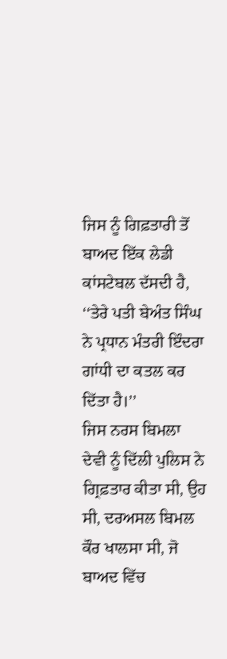ਜਿਸ ਨੂੰ ਗਿਫ਼ਤਾਰੀ ਤੋਂ ਬਾਅਦ ਇੱਕ ਲੇਡੀ ਕਾਂਸਟੇਬਲ ਦੱਸਦੀ ਹੈ, ‘‘ਤੇਰੇ ਪਤੀ ਬੇਅੰਤ ਸਿੰਘ ਨੇ ਪ੍ਰਧਾਨ ਮੰਤਰੀ ਇੰਦਰਾ ਗਾਂਧੀ ਦਾ ਕਤਲ ਕਰ ਦਿੱਤਾ ਹੈ।’’
ਜਿਸ ਨਰਸ ਬਿਮਲਾ ਦੇਵੀ ਨੂੰ ਦਿੱਲੀ ਪੁਲਿਸ ਨੇ ਗ੍ਰਿਫ਼ਤਾਰ ਕੀਤਾ ਸੀ, ਉਹ ਸੀ, ਦਰਅਸਲ ਬਿਮਲ ਕੌਰ ਖਾਲਸਾ ਸੀ, ਜੋ ਬਾਅਦ ਵਿੱਚ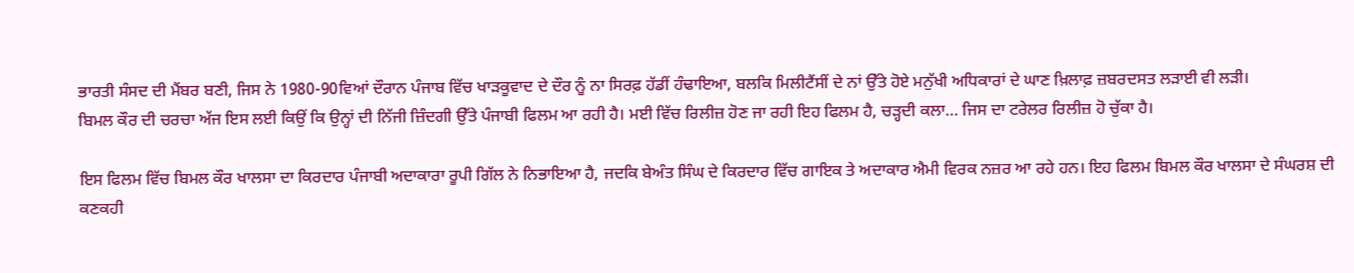ਭਾਰਤੀ ਸੰਸਦ ਦੀ ਮੈਂਬਰ ਬਣੀ, ਜਿਸ ਨੇ 1980-90ਵਿਆਂ ਦੌਰਾਨ ਪੰਜਾਬ ਵਿੱਚ ਖਾੜਕੂਵਾਦ ਦੇ ਦੌਰ ਨੂੰ ਨਾ ਸਿਰਫ਼ ਹੱਡੀਂ ਹੰਢਾਇਆ, ਬਲਕਿ ਮਿਲੀਟੈਂਸੀਂ ਦੇ ਨਾਂ ਉੱਤੇ ਹੋਏ ਮਨੁੱਖੀ ਅਧਿਕਾਰਾਂ ਦੇ ਘਾਣ ਖ਼ਿਲਾਫ਼ ਜ਼ਬਰਦਸਤ ਲੜਾਈ ਵੀ ਲੜੀ।
ਬਿਮਲ ਕੌਰ ਦੀ ਚਰਚਾ ਅੱਜ ਇਸ ਲਈ ਕਿਉਂ ਕਿ ਉਨ੍ਹਾਂ ਦੀ ਨਿੱਜੀ ਜ਼ਿੰਦਗੀ ਉੱਤੇ ਪੰਜਾਬੀ ਫਿਲਮ ਆ ਰਹੀ ਹੈ। ਮਈ ਵਿੱਚ ਰਿਲੀਜ਼ ਹੋਣ ਜਾ ਰਹੀ ਇਹ ਫਿਲਮ ਹੈ, ਚੜ੍ਹਦੀ ਕਲਾ… ਜਿਸ ਦਾ ਟਰੇਲਰ ਰਿਲੀਜ਼ ਹੋ ਚੁੱਕਾ ਹੈ।

ਇਸ ਫਿਲਮ ਵਿੱਚ ਬਿਮਲ ਕੌਰ ਖਾਲਸਾ ਦਾ ਕਿਰਦਾਰ ਪੰਜਾਬੀ ਅਦਾਕਾਰਾ ਰੂਪੀ ਗਿੱਲ ਨੇ ਨਿਭਾਇਆ ਹੈ, ਜਦਕਿ ਬੇਅੰਤ ਸਿੰਘ ਦੇ ਕਿਰਦਾਰ ਵਿੱਚ ਗਾਇਕ ਤੇ ਅਦਾਕਾਰ ਐਮੀ ਵਿਰਕ ਨਜ਼ਰ ਆ ਰਹੇ ਹਨ। ਇਹ ਫਿਲਮ ਬਿਮਲ ਕੌਰ ਖਾਲਸਾ ਦੇ ਸੰਘਰਸ਼ ਦੀ ਕਣਕਹੀ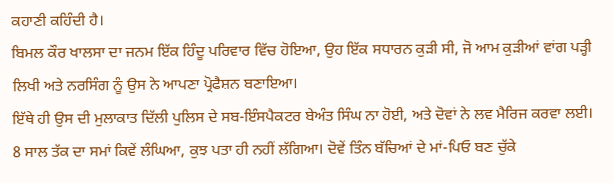ਕਹਾਣੀ ਕਹਿੰਦੀ ਹੈ।
ਬਿਮਲ ਕੌਰ ਖਾਲਸਾ ਦਾ ਜਨਮ ਇੱਕ ਹਿੰਦੂ ਪਰਿਵਾਰ ਵਿੱਚ ਹੋਇਆ, ਉਹ ਇੱਕ ਸਧਾਰਨ ਕੁੜੀ ਸੀ, ਜੋ ਆਮ ਕੁੜੀਆਂ ਵਾਂਗ ਪੜ੍ਹੀ ਲਿਖੀ ਅਤੇ ਨਰਸਿੰਗ ਨੂੰ ਉਸ ਨੇ ਆਪਣਾ ਪ੍ਰੋਫੈਸ਼ਨ ਬਣਾਇਆ।
ਇੱਥੇ ਹੀ ਉਸ ਦੀ ਮੁਲਾਕਾਤ ਦਿੱਲੀ ਪੁਲਿਸ ਦੇ ਸਬ-ਇੰਸਪੈਕਟਰ ਬੇਅੰਤ ਸਿੰਘ ਨਾ ਹੋਈ, ਅਤੇ ਦੋਵਾਂ ਨੇ ਲਵ ਮੈਰਿਜ ਕਰਵਾ ਲਈ।
8 ਸਾਲ ਤੱਕ ਦਾ ਸਮਾਂ ਕਿਵੇਂ ਲੰਘਿਆ, ਕੁਝ ਪਤਾ ਹੀ ਨਹੀਂ ਲੱਗਿਆ। ਦੋਵੇਂ ਤਿੰਨ ਬੱਚਿਆਂ ਦੇ ਮਾਂ-ਪਿਓ ਬਣ ਚੁੱਕੇ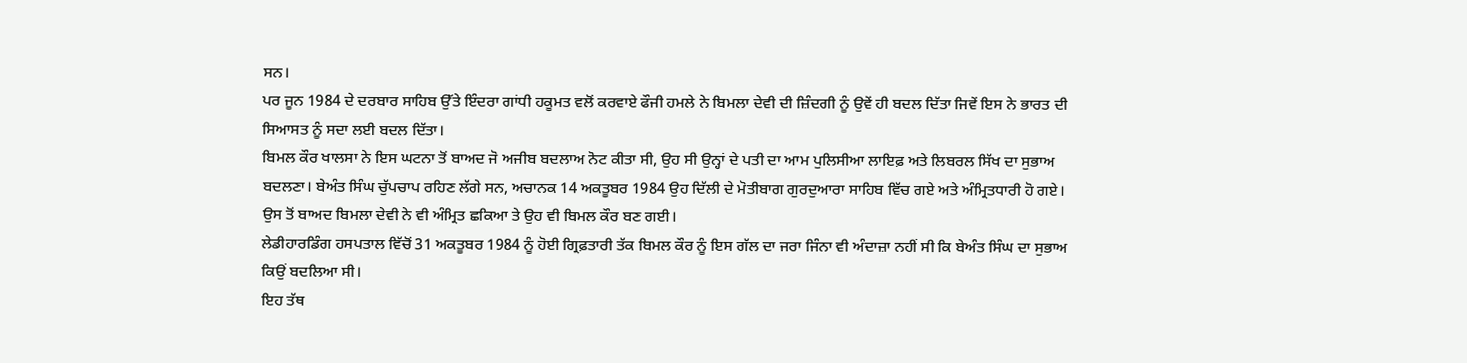ਸਨ।
ਪਰ ਜੂਨ 1984 ਦੇ ਦਰਬਾਰ ਸਾਹਿਬ ਉੱਤੇ ਇੰਦਰਾ ਗਾਂਧੀ ਹਕੂਮਤ ਵਲੋਂ ਕਰਵਾਏ ਫੌਜੀ ਹਮਲੇ ਨੇ ਬਿਮਲਾ ਦੇਵੀ ਦੀ ਜ਼ਿੰਦਗੀ ਨੂੰ ਉਵੇਂ ਹੀ ਬਦਲ ਦਿੱਤਾ ਜਿਵੇਂ ਇਸ ਨੇ ਭਾਰਤ ਦੀ ਸਿਆਸਤ ਨੂੰ ਸਦਾ ਲਈ ਬਦਲ ਦਿੱਤਾ।
ਬਿਮਲ ਕੌਰ ਖਾਲਸਾ ਨੇ ਇਸ ਘਟਨਾ ਤੋਂ ਬਾਅਦ ਜੋ ਅਜੀਬ ਬਦਲਾਅ ਨੋਟ ਕੀਤਾ ਸੀ, ਉਹ ਸੀ ਉਨ੍ਹਾਂ ਦੇ ਪਤੀ ਦਾ ਆਮ ਪੁਲਿਸੀਆ ਲਾਇਫ਼ ਅਤੇ ਲਿਬਰਲ ਸਿੱਖ ਦਾ ਸੁਭਾਅ ਬਦਲਣਾ। ਬੇਅੰਤ ਸਿੰਘ ਚੁੱਪਚਾਪ ਰਹਿਣ ਲੱਗੇ ਸਨ, ਅਚਾਨਕ 14 ਅਕਤੂਬਰ 1984 ਉਹ ਦਿੱਲੀ ਦੇ ਮੋਤੀਬਾਗ ਗੁਰਦੁਆਰਾ ਸਾਹਿਬ ਵਿੱਚ ਗਏ ਅਤੇ ਅੰਮ੍ਰਿਤਧਾਰੀ ਹੋ ਗਏ।
ਉਸ ਤੋਂ ਬਾਅਦ ਬਿਮਲਾ ਦੇਵੀ ਨੇ ਵੀ ਅੰਮ੍ਰਿਤ ਛਕਿਆ ਤੇ ਉਹ ਵੀ ਬਿਮਲ ਕੌਰ ਬਣ ਗਈ।
ਲੇਡੀਹਾਰਡਿੰਗ ਹਸਪਤਾਲ ਵਿੱਚੋਂ 31 ਅਕਤੂਬਰ 1984 ਨੂੰ ਹੋਈ ਗ੍ਰਿਫ਼ਤਾਰੀ ਤੱਕ ਬਿਮਲ ਕੌਰ ਨੂੰ ਇਸ ਗੱਲ ਦਾ ਜਰਾ ਜਿੰਨਾ ਵੀ ਅੰਦਾਜ਼ਾ ਨਹੀਂ ਸੀ ਕਿ ਬੇਅੰਤ ਸਿੰਘ ਦਾ ਸੁਭਾਅ ਕਿਉਂ ਬਦਲਿਆ ਸੀ।
ਇਹ ਤੱਥ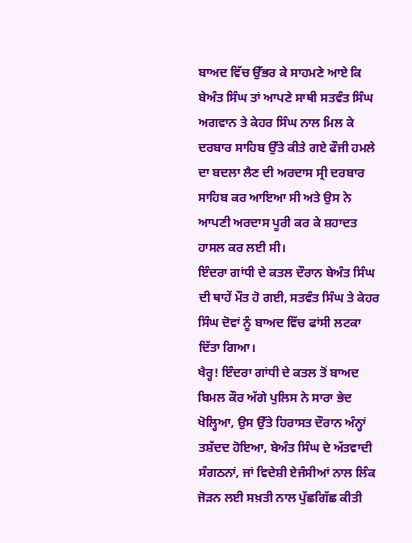ਬਾਅਦ ਵਿੱਚ ਉੱਭਰ ਕੇ ਸਾਹਮਣੇ ਆਏ ਕਿ ਬੇਅੰਤ ਸਿੰਘ ਤਾਂ ਆਪਣੇ ਸਾਥੀ ਸਤਵੰਤ ਸਿੰਘ ਅਗਵਾਨ ਤੇ ਕੇਹਰ ਸਿੰਘ ਨਾਲ ਮਿਲ ਕੇ ਦਰਬਾਰ ਸਾਹਿਬ ਉੱਤੇ ਕੀਤੇ ਗਏ ਫੌਜੀ ਹਮਲੇ ਦਾ ਬਦਲਾ ਲੈਣ ਦੀ ਅਰਦਾਸ ਸ੍ਰੀ ਦਰਬਾਰ ਸਾਹਿਬ ਕਰ ਆਇਆ ਸੀ ਅਤੇ ਉਸ ਨੇ ਆਪਣੀ ਅਰਦਾਸ ਪੂਰੀ ਕਰ ਕੇ ਸ਼ਹਾਦਤ ਹਾਸਲ ਕਰ ਲਈ ਸੀ।
ਇੰਦਰਾ ਗਾਂਧੀ ਦੇ ਕਤਲ ਦੌਰਾਨ ਬੇਅੰਤ ਸਿੰਘ ਦੀ ਥਾਹੇਂ ਮੌਤ ਹੋ ਗਈ, ਸਤਵੰਤ ਸਿੰਘ ਤੇ ਕੇਹਰ ਸਿੰਘ ਦੋਵਾਂ ਨੂੰ ਬਾਅਦ ਵਿੱਚ ਫਾਂਸੀ ਲਟਕਾ ਦਿੱਤਾ ਗਿਆ।
ਖੈਰ੍ਹ! ਇੰਦਰਾ ਗਾਂਧੀ ਦੇ ਕਤਲ ਤੋਂ ਬਾਅਦ ਬਿਮਲ ਕੌਰ ਅੱਗੇ ਪੁਲਿਸ ਨੇ ਸਾਰਾ ਭੇਦ ਖੋਲ੍ਹਿਆ, ਉਸ ਉੱਤੇ ਹਿਰਾਸਤ ਦੌਰਾਨ ਅੰਨ੍ਹਾਂ ਤਸ਼ੱਦਦ ਹੋਇਆ, ਬੇਅੰਤ ਸਿੰਘ ਦੇ ਅੱਤਵਾਦੀ ਸੰਗਠਨਾਂ, ਜਾਂ ਵਿਦੇਸ਼ੀ ਏਜੰਸੀਆਂ ਨਾਲ ਲਿੰਕ ਜੋੜਨ ਲਈ ਸਖ਼ਤੀ ਨਾਲ ਪੁੱਛਗਿੱਛ ਕੀਤੀ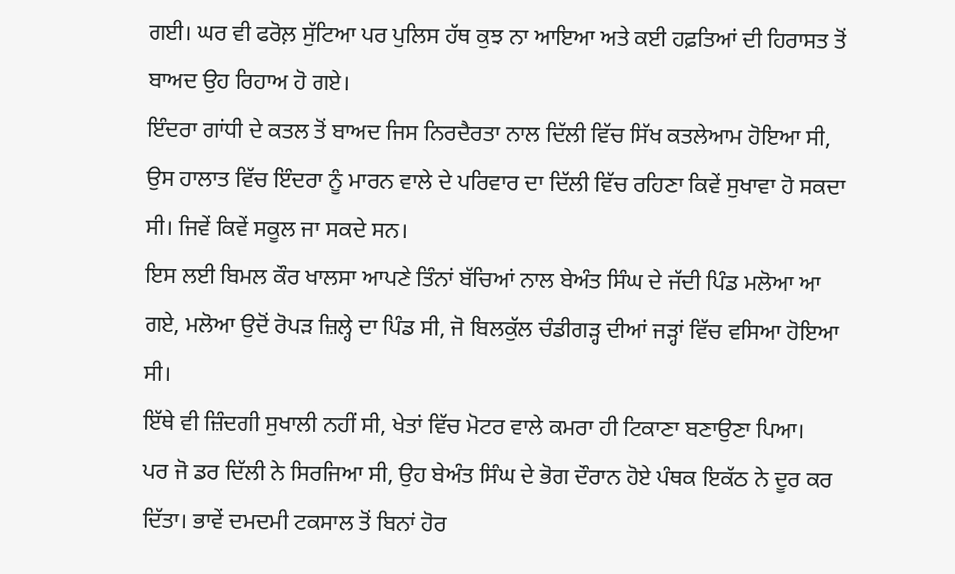ਗਈ। ਘਰ ਵੀ ਫਰੋਲ਼ ਸੁੱਟਿਆ ਪਰ ਪੁਲਿਸ ਹੱਥ ਕੁਝ ਨਾ ਆਇਆ ਅਤੇ ਕਈ ਹਫ਼ਤਿਆਂ ਦੀ ਹਿਰਾਸਤ ਤੋਂ ਬਾਅਦ ਉਹ ਰਿਹਾਅ ਹੋ ਗਏ।
ਇੰਦਰਾ ਗਾਂਧੀ ਦੇ ਕਤਲ ਤੋਂ ਬਾਅਦ ਜਿਸ ਨਿਰਦੈਰਤਾ ਨਾਲ ਦਿੱਲੀ ਵਿੱਚ ਸਿੱਖ ਕਤਲੇਆਮ ਹੋਇਆ ਸੀ, ਉਸ ਹਾਲਾਤ ਵਿੱਚ ਇੰਦਰਾ ਨੂੰ ਮਾਰਨ ਵਾਲੇ ਦੇ ਪਰਿਵਾਰ ਦਾ ਦਿੱਲੀ ਵਿੱਚ ਰਹਿਣਾ ਕਿਵੇਂ ਸੁਖਾਵਾ ਹੋ ਸਕਦਾ ਸੀ। ਜਿਵੇਂ ਕਿਵੇਂ ਸਕੂਲ ਜਾ ਸਕਦੇ ਸਨ।
ਇਸ ਲਈ ਬਿਮਲ ਕੌਰ ਖਾਲਸਾ ਆਪਣੇ ਤਿੰਨਾਂ ਬੱਚਿਆਂ ਨਾਲ ਬੇਅੰਤ ਸਿੰਘ ਦੇ ਜੱਦੀ ਪਿੰਡ ਮਲੋਆ ਆ ਗਏ, ਮਲੋਆ ਉਦੋਂ ਰੋਪੜ ਜ਼ਿਲ੍ਹੇ ਦਾ ਪਿੰਡ ਸੀ, ਜੋ ਬਿਲਕੁੱਲ ਚੰਡੀਗੜ੍ਹ ਦੀਆਂ ਜੜ੍ਹਾਂ ਵਿੱਚ ਵਸਿਆ ਹੋਇਆ ਸੀ।
ਇੱਥੇ ਵੀ ਜ਼ਿੰਦਗੀ ਸੁਖਾਲੀ ਨਹੀਂ ਸੀ, ਖੇਤਾਂ ਵਿੱਚ ਮੋਟਰ ਵਾਲੇ ਕਮਰਾ ਹੀ ਟਿਕਾਣਾ ਬਣਾਉਣਾ ਪਿਆ।
ਪਰ ਜੋ ਡਰ ਦਿੱਲੀ ਨੇ ਸਿਰਜਿਆ ਸੀ, ਉਹ ਬੇਅੰਤ ਸਿੰਘ ਦੇ ਭੋਗ ਦੌਰਾਨ ਹੋਏ ਪੰਥਕ ਇਕੱਠ ਨੇ ਦੂਰ ਕਰ ਦਿੱਤਾ। ਭਾਵੇਂ ਦਮਦਮੀ ਟਕਸਾਲ ਤੋਂ ਬਿਨਾਂ ਹੋਰ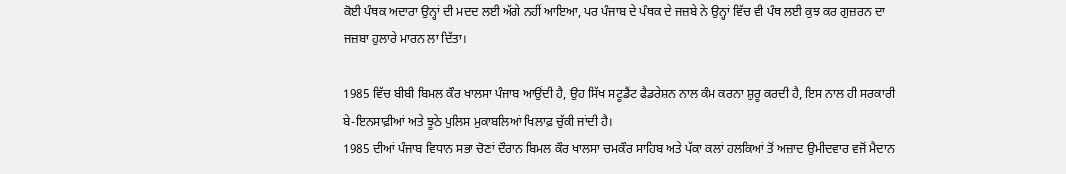ਕੋਈ ਪੰਥਕ ਅਦਾਰਾ ਉਨ੍ਹਾਂ ਦੀ ਮਦਦ ਲਈ ਅੱਗੇ ਨਹੀਂ ਆਇਆ, ਪਰ ਪੰਜਾਬ ਦੇ ਪੰਥਕ ਦੇ ਜਜ਼ਬੇ ਨੇ ਉਨ੍ਹਾਂ ਵਿੱਚ ਵੀ ਪੰਥ ਲਈ ਕੁਝ ਕਰ ਗੁਜ਼ਰਨ ਦਾ ਜਜ਼ਬਾ ਹੁਲਾਰੇ ਮਾਰਨ ਲਾ ਦਿੱਤਾ।

1985 ਵਿੱਚ ਬੀਬੀ ਬਿਮਲ ਕੌਰ ਖਾਲਸਾ ਪੰਜਾਬ ਆਉਂਦੀ ਹੈ, ਉਹ ਸਿੱਖ ਸਟੂਡੈਂਟ ਫੈਡਰੇਸ਼ਨ ਨਾਲ ਕੰਮ ਕਰਨਾ ਸ਼ੁਰੂ ਕਰਦੀ ਹੈ, ਇਸ ਨਾਲ ਹੀ ਸਰਕਾਰੀ ਬੇ-ਇਨਸਾਫ਼ੀਆਂ ਅਤੇ ਝੂਠੇ ਪੁਲਿਸ ਮੁਕਾਬਲਿਆਂ ਖਿਲਾਫ਼ ਚੁੱਕੀ ਜਾਂਦੀ ਹੈ।
1985 ਦੀਆਂ ਪੰਜਾਬ ਵਿਧਾਨ ਸਭਾ ਚੋਣਾਂ ਦੌਰਾਨ ਬਿਮਲ ਕੌਰ ਖਾਲਸਾ ਚਮਕੌਰ ਸਾਹਿਬ ਅਤੇ ਪੱਕਾ ਕਲਾਂ ਹਲਕਿਆਂ ਤੋਂ ਅਜ਼ਾਦ ਉਮੀਦਵਾਰ ਵਜੋਂ ਮੈਦਾਨ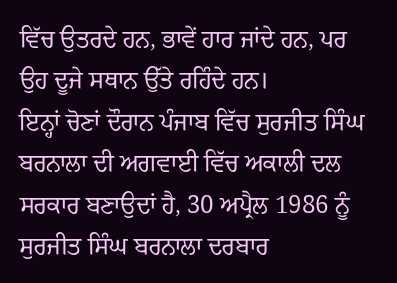ਵਿੱਚ ਉਤਰਦੇ ਹਨ, ਭਾਵੇਂ ਹਾਰ ਜਾਂਦੇ ਹਨ, ਪਰ ਉਹ ਦੂਜੇ ਸਥਾਨ ਉੱਤੇ ਰਹਿੰਦੇ ਹਨ।
ਇਨ੍ਹਾਂ ਚੋਣਾਂ ਦੌਰਾਨ ਪੰਜਾਬ ਵਿੱਚ ਸੁਰਜੀਤ ਸਿੰਘ ਬਰਨਾਲਾ ਦੀ ਅਗਵਾਈ ਵਿੱਚ ਅਕਾਲੀ ਦਲ ਸਰਕਾਰ ਬਣਾਉਦਾਂ ਹੈ, 30 ਅਪ੍ਰੈਲ 1986 ਨੂੰ ਸੁਰਜੀਤ ਸਿੰਘ ਬਰਨਾਲਾ ਦਰਬਾਰ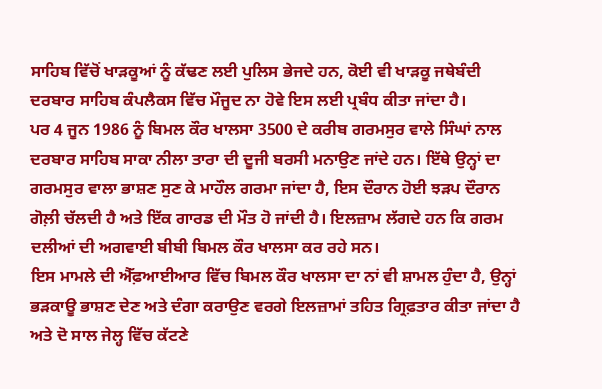ਸਾਹਿਬ ਵਿੱਚੋਂ ਖਾੜਕੂਆਂ ਨੂੰ ਕੱਢਣ ਲਈ ਪੁਲਿਸ ਭੇਜਦੇ ਹਨ, ਕੋਈ ਵੀ ਖਾੜਕੂ ਜਥੇਬੰਦੀ ਦਰਬਾਰ ਸਾਹਿਬ ਕੰਪਲੈਕਸ ਵਿੱਚ ਮੌਜੂਦ ਨਾ ਹੋਵੇ ਇਸ ਲਈ ਪ੍ਰਬੰਧ ਕੀਤਾ ਜਾਂਦਾ ਹੈ।
ਪਰ 4 ਜੂਨ 1986 ਨੂੰ ਬਿਮਲ ਕੌਰ ਖਾਲਸਾ 3500 ਦੇ ਕਰੀਬ ਗਰਮਸੁਰ ਵਾਲੇ ਸਿੰਘਾਂ ਨਾਲ ਦਰਬਾਰ ਸਾਹਿਬ ਸਾਕਾ ਨੀਲਾ ਤਾਰਾ ਦੀ ਦੂਜੀ ਬਰਸੀ ਮਨਾਉਣ ਜਾਂਦੇ ਹਨ। ਇੱਥੇ ਉਨ੍ਹਾਂ ਦਾ ਗਰਮਸੁਰ ਵਾਲਾ ਭਾਸ਼ਣ ਸੁਣ ਕੇ ਮਾਹੌਲ ਗਰਮਾ ਜਾਂਦਾ ਹੈ, ਇਸ ਦੌਰਾਨ ਹੋਈ ਝੜਪ ਦੌਰਾਨ ਗੋਲ਼ੀ ਚੱਲਦੀ ਹੈ ਅਤੇ ਇੱਕ ਗਾਰਡ ਦੀ ਮੌਤ ਹੋ ਜਾਂਦੀ ਹੈ। ਇਲਜ਼ਾਮ ਲੱਗਦੇ ਹਨ ਕਿ ਗਰਮ ਦਲੀਆਂ ਦੀ ਅਗਵਾਈ ਬੀਬੀ ਬਿਮਲ ਕੌਰ ਖਾਲਸਾ ਕਰ ਰਹੇ ਸਨ।
ਇਸ ਮਾਮਲੇ ਦੀ ਐੱਫ਼ਆਈਆਰ ਵਿੱਚ ਬਿਮਲ ਕੌਰ ਖਾਲਸਾ ਦਾ ਨਾਂ ਵੀ ਸ਼ਾਮਲ ਹੁੰਦਾ ਹੈ, ਉਨ੍ਹਾਂ ਭੜਕਾਊ ਭਾਸ਼ਣ ਦੇਣ ਅਤੇ ਦੰਗਾ ਕਰਾਉਣ ਵਰਗੇ ਇਲਜ਼ਾਮਾਂ ਤਹਿਤ ਗ੍ਰਿਫ਼ਤਾਰ ਕੀਤਾ ਜਾਂਦਾ ਹੈ ਅਤੇ ਦੋ ਸਾਲ ਜੇਲ੍ਹ ਵਿੱਚ ਕੱਟਣੇ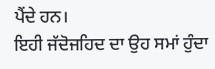ਪੈਂਦੇ ਹਨ।
ਇਹੀ ਜੱਦੋਜਹਿਦ ਦਾ ਉਹ ਸਮਾਂ ਹੁੰਦਾ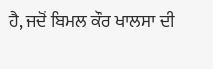ਹੈ, ਜਦੋਂ ਬਿਮਲ ਕੌਰ ਖਾਲਸਾ ਦੀ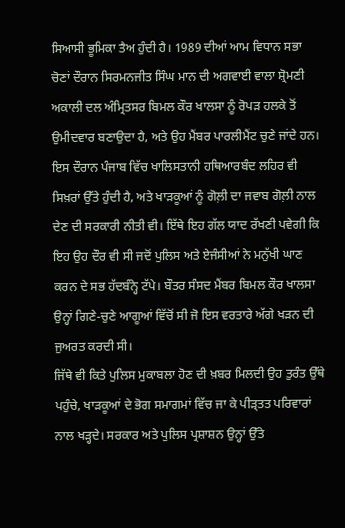ਸਿਆਸੀ ਭੂਮਿਕਾ ਤੈਅ ਹੁੰਦੀ ਹੈ। 1989 ਦੀਆਂ ਆਮ ਵਿਧਾਨ ਸਭਾ ਚੋਣਾਂ ਦੌਰਾਨ ਸਿਰਮਨਜੀਤ ਸਿੰਘ ਮਾਨ ਦੀ ਅਗਵਾਈ ਵਾਲਾ ਸ਼੍ਰੋਮਣੀ ਅਕਾਲੀ ਦਲ ਅੰਮ੍ਰਿਤਸਰ ਬਿਮਲ ਕੌਰ ਖਾਲਸਾ ਨੂੰ ਰੋਪੜ ਹਲਕੇ ਤੋਂ ਉਮੀਦਵਾਰ ਬਣਾਉਦਾ ਹੈ, ਅਤੇ ਉਹ ਮੈਂਬਰ ਪਾਰਲੀਮੈਂਟ ਚੁਣੇ ਜਾਂਦੇ ਹਨ।
ਇਸ ਦੌਰਾਨ ਪੰਜਾਬ ਵਿੱਚ ਖਾਲਿਸਤਾਨੀ ਹਥਿਆਰਬੰਦ ਲਹਿਰ ਵੀ ਸਿਖ਼ਰਾਂ ਉੱਤੇ ਹੁੰਦੀ ਹੈ, ਅਤੇ ਖਾੜਕੂਆਂ ਨੂੰ ਗੋਲ਼ੀ ਦਾ ਜਵਾਬ ਗੋਲ਼ੀ ਨਾਲ ਦੇਣ ਦੀ ਸਰਕਾਰੀ ਨੀਤੀ ਵੀ। ਇੱਥੇ ਇਹ ਗੱਲ ਯਾਦ ਰੱਖਣੀ ਪਵੇਗੀ ਕਿ ਇਹ ਉਹ ਦੌਰ ਵੀ ਸੀ ਜਦੋਂ ਪੁਲਿਸ ਅਤੇ ਏਜੰਸੀਆਂ ਨੇ ਮਨੁੱਖੀ ਘਾਣ ਕਰਨ ਦੇ ਸਭ ਹੱਦਬੰਨ੍ਹੇ ਟੱਪੇ। ਬੌਤਰ ਸੰਸਦ ਮੈਂਬਰ ਬਿਮਲ ਕੌਰ ਖਾਲਸਾ ਉਨ੍ਹਾਂ ਗਿਣੇ-ਚੁਣੇ ਆਗੂਆਂ ਵਿੱਚੋਂ ਸੀ ਜੋ ਇਸ ਵਰਤਾਰੇ ਅੱਗੇ ਖੜਨ ਦੀ ਜੁਅਰਤ ਕਰਦੀ ਸੀ।
ਜਿੱਥੇ ਵੀ ਕਿਤੇ ਪੁਲਿਸ ਮੁਕਾਬਲਾ ਹੋਣ ਦੀ ਖ਼ਬਰ ਮਿਲਦੀ ਉਹ ਤੁਰੰਤ ਉੱਥੇ ਪਹੁੰਚੇ, ਖਾੜਕੂਆਂ ਦੇ ਭੋਗ ਸਮਾਗਮਾਂ ਵਿੱਚ ਜਾ ਕੇ ਪੀੜ੍ਤਤ ਪਰਿਵਾਰਾਂ ਨਾਲ ਖੜ੍ਹਦੇ। ਸਰਕਾਰ ਅਤੇ ਪੁਲਿਸ ਪ੍ਰਸ਼ਾਸ਼ਨ ਉਨ੍ਹਾਂ ਉੱਤੇ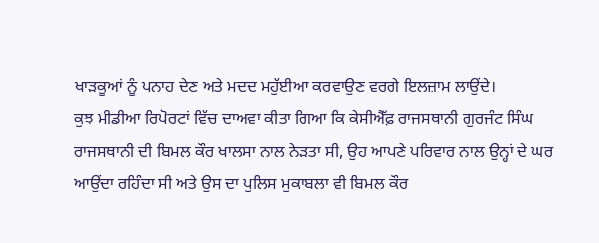ਖਾੜਕੂਆਂ ਨੂੰ ਪਨਾਹ ਦੇਣ ਅਤੇ ਮਦਦ ਮਹੁੱਈਆ ਕਰਵਾਉਣ ਵਰਗੇ ਇਲਜ਼ਾਮ ਲਾਉਂਦੇ।
ਕੁਝ ਮੀਡੀਆ ਰਿਪੋਰਟਾਂ ਵਿੱਚ ਦਾਅਵਾ ਕੀਤਾ ਗਿਆ ਕਿ ਕੇਸੀਐੱਫ਼ ਰਾਜਸਥਾਨੀ ਗੁਰਜੰਟ ਸਿੰਘ ਰਾਜਸਥਾਨੀ ਦੀ ਬਿਮਲ ਕੌਰ ਖਾਲਸਾ ਨਾਲ ਨੇੜਤਾ ਸੀ, ਉਹ ਆਪਣੇ ਪਰਿਵਾਰ ਨਾਲ ਉਨ੍ਹਾਂ ਦੇ ਘਰ ਆਉਂਦਾ ਰਹਿੰਦਾ ਸੀ ਅਤੇ ਉਸ ਦਾ ਪੁਲਿਸ ਮੁਕਾਬਲਾ ਵੀ ਬਿਮਲ ਕੌਰ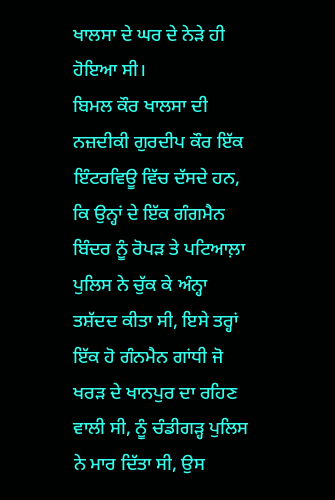ਖਾਲਸਾ ਦੇ ਘਰ ਦੇ ਨੇੜੇ ਹੀ ਹੋਇਆ ਸੀ।
ਬਿਮਲ ਕੌਰ ਖਾਲਸਾ ਦੀ ਨਜ਼ਦੀਕੀ ਗੁਰਦੀਪ ਕੌਰ ਇੱਕ ਇੰਟਰਵਿਊ ਵਿੱਚ ਦੱਸਦੇ ਹਨ, ਕਿ ਉਨ੍ਹਾਂ ਦੇ ਇੱਕ ਗੰਗਮੈਨ ਬਿੰਦਰ ਨੂੰ ਰੋਪੜ ਤੇ ਪਟਿਆਲ਼ਾ ਪੁਲਿਸ ਨੇ ਚੁੱਕ ਕੇ ਅੰਨ੍ਹਾ ਤਸ਼ੱਦਦ ਕੀਤਾ ਸੀ, ਇਸੇ ਤਰ੍ਹਾਂ ਇੱਕ ਹੋ ਗੰਨਮੈਨ ਗਾਂਧੀ ਜੋ ਖਰੜ ਦੇ ਖਾਨਪੁਰ ਦਾ ਰਹਿਣ ਵਾਲੀ ਸੀ, ਨੂੰ ਚੰਡੀਗੜ੍ਹ ਪੁਲਿਸ ਨੇ ਮਾਰ ਦਿੱਤਾ ਸੀ, ਉਸ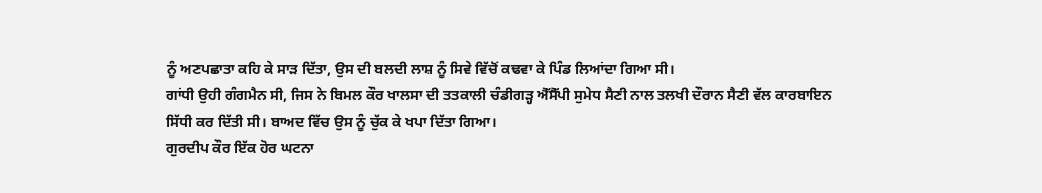ਨੂੰ ਅਣਪਛਾਤਾ ਕਹਿ ਕੇ ਸਾੜ ਦਿੱਤਾ, ਉਸ ਦੀ ਬਲਦੀ ਲਾਸ਼ ਨੂੰ ਸਿਵੇ ਵਿੱਚੋਂ ਕਢਵਾ ਕੇ ਪਿੰਡ ਲਿਆਂਦਾ ਗਿਆ ਸੀ।
ਗਾਂਧੀ ਉਹੀ ਗੰਗਮੈਨ ਸੀ, ਜਿਸ ਨੇ ਬਿਮਲ ਕੌਰ ਖਾਲਸਾ ਦੀ ਤਤਕਾਲੀ ਚੰਡੀਗੜ੍ਹ ਐੱਸੈੱਪੀ ਸੁਮੇਧ ਸੈਣੀ ਨਾਲ ਤਲਖੀ ਦੌਰਾਨ ਸੈਣੀ ਵੱਲ ਕਾਰਬਾਇਨ ਸਿੱਧੀ ਕਰ ਦਿੱਤੀ ਸੀ। ਬਾਅਦ ਵਿੱਚ ਉਸ ਨੂੰ ਚੁੱਕ ਕੇ ਖਪਾ ਦਿੱਤਾ ਗਿਆ।
ਗੁਰਦੀਪ ਕੌਰ ਇੱਕ ਹੋਰ ਘਟਨਾ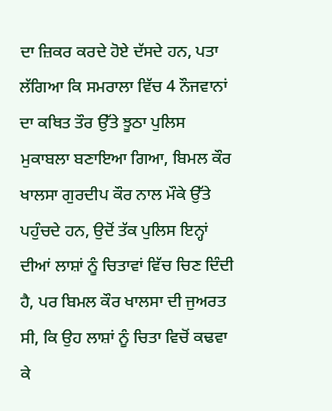ਦਾ ਜ਼ਿਕਰ ਕਰਦੇ ਹੋਏ ਦੱਸਦੇ ਹਨ, ਪਤਾ ਲੱਗਿਆ ਕਿ ਸਮਰਾਲਾ ਵਿੱਚ 4 ਨੌਜਵਾਨਾਂ ਦਾ ਕਥਿਤ ਤੌਰ ਉੱਤੇ ਝੂਠਾ ਪੁਲਿਸ ਮੁਕਾਬਲਾ ਬਣਾਇਆ ਗਿਆ, ਬਿਮਲ ਕੌਰ ਖਾਲਸਾ ਗੁਰਦੀਪ ਕੌਰ ਨਾਲ ਮੌਕੇ ਉੱਤੇ ਪਹੁੰਚਦੇ ਹਨ, ਉਦੋਂ ਤੱਕ ਪੁਲਿਸ ਇਨ੍ਹਾਂ ਦੀਆਂ ਲਾਸ਼ਾਂ ਨੂੰ ਚਿਤਾਵਾਂ ਵਿੱਚ ਚਿਣ ਦਿੰਦੀ ਹੈ, ਪਰ ਬਿਮਲ ਕੌਰ ਖਾਲਸਾ ਦੀ ਜੁਅਰਤ ਸੀ, ਕਿ ਉਹ ਲਾਸ਼ਾਂ ਨੂੰ ਚਿਤਾ ਵਿਚੋਂ ਕਢਵਾ ਕੇ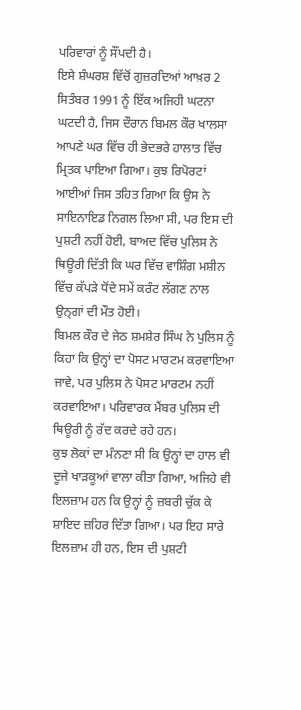ਪਰਿਵਾਰਾਂ ਨੂੰ ਸੌਂਪਦੀ ਹੈ।
ਇਸੇ ਸ਼ੰਘਰਸ਼ ਵਿੱਚੋਂ ਗੁਜ਼ਰਦਿਆਂ ਆਖ਼ਰ 2 ਸਿਤੰਬਰ 1991 ਨੂੰ ਇੱਕ ਅਜਿਹੀ ਘਟਨਾ ਘਟਦੀ ਹੈ, ਜਿਸ ਦੌਰਾਨ ਬਿਮਲ ਕੌਰ ਖਾਲਸਾ ਆਪਣੇ ਘਰ ਵਿੱਚ ਹੀ ਭੇਦਭਰੇ ਹਾਲਾਤ ਵਿੱਚ ਮ੍ਰਿਤਕ ਪਾਇਆ ਗਿਆ। ਕੁਝ ਰਿਪੋਰਟਾਂ ਆਈਆਂ ਜਿਸ ਤਹਿਤ ਗਿਆ ਕਿ ਉਸ ਨੇ ਸਾਇਨਾਇਡ ਨਿਗਲ ਲਿਆ ਸੀ, ਪਰ ਇਸ ਦੀ ਪੁਸ਼ਟੀ ਨਹੀਂ ਹੋਈ, ਬਾਅਦ ਵਿੱਚ ਪੁਲਿਸ ਨੇ ਥਿਊਰੀ ਦਿੱਤੀ ਕਿ ਘਰ ਵਿੱਚ ਵਾਸ਼ਿੰਗ ਮਸ਼ੀਨ ਵਿੱਚ ਕੱਪੜੇ ਧੋਂਦੇ ਸਮੇਂ ਕਰੰਟ ਲੱਗਣ ਨਾਲ ਉਨ੍ਗਾਂ ਦੀ ਮੌਤ ਹੋਈ।
ਬਿਮਲ ਕੌਰ ਦੇ ਜੇਠ ਸ਼ਮਸ਼ੇਰ ਸਿੰਘ ਨੇ ਪੁਲਿਸ ਨੂੰ ਕਿਹਾ ਕਿ ਉਨ੍ਹਾਂ ਦਾ ਪੋਸਟ ਮਾਰਟਮ ਕਰਵਾਇਆ ਜਾਵੇ, ਪਰ ਪੁਲਿਸ ਨੇ ਪੋਸਟ ਮਾਰਟਮ ਨਹੀਂ ਕਰਵਾਇਆ। ਪਰਿਵਾਰਕ ਮੈਂਬਰ ਪੁਲਿਸ ਦੀ ਥਿਊਰੀ ਨੂੰ ਰੱਦ ਕਰਦੇ ਰਹੇ ਹਨ।
ਕੁਝ ਲੋਕਾਂ ਦਾ ਮੰਨਣਾ ਸੀ ਕਿ ਉਨ੍ਹਾਂ ਦਾ ਹਾਲ ਵੀ ਦੂਜੇ ਖਾੜਕੂਆਂ ਵਾਲਾ ਕੀਤਾ ਗਿਆ, ਅਜਿਹੇ ਵੀ ਇਲਜ਼ਾਮ ਹਨ ਕਿ ਉਨ੍ਹਾਂ ਨੂੰ ਜ਼ਬਰੀ ਚੁੱਕ ਕੇ ਸ਼ਾਇਦ ਜ਼ਹਿਰ ਦਿੱਤਾ ਗਿਆ। ਪਰ ਇਹ ਸਾਰੇ ਇਲਜ਼ਾਮ ਹੀ ਹਨ, ਇਸ ਦੀ ਪੁਸ਼ਟੀ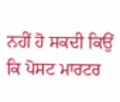ਨਹੀਂ ਹੋ ਸਕਦੀ ਕਿਉਂ ਕਿ ਪੋਸਟ ਮਾਰਟਰ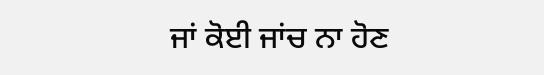ਜਾਂ ਕੋਈ ਜਾਂਚ ਨਾ ਹੋਣ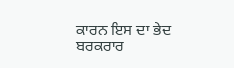ਕਾਰਨ ਇਸ ਦਾ ਭੇਦ ਬਰਕਰਾਰ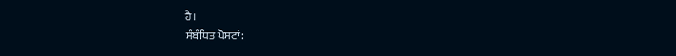ਹੈ।
ਸੰਬੰਧਿਤ ਪੋਸਟਾਂ: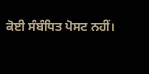ਕੋਈ ਸੰਬੰਧਿਤ ਪੋਸਟ ਨਹੀਂ।